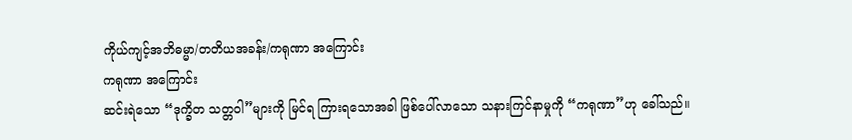ကိုယ်ကျင့်အဘိဓမ္မာ/တတိယအခန်း/ကရုဏာ အကြောင်း
ကရုဏာ အကြောင်း
ဆင်းရဲသော “ဒုက္ခိတ သတ္တဝါ”များကို မြင်ရ ကြားရသောအခါ ဖြစ်ပေါ်လာသော သနားကြင်နာမှုကို “ကရုဏာ”ဟု ခေါ်သည်။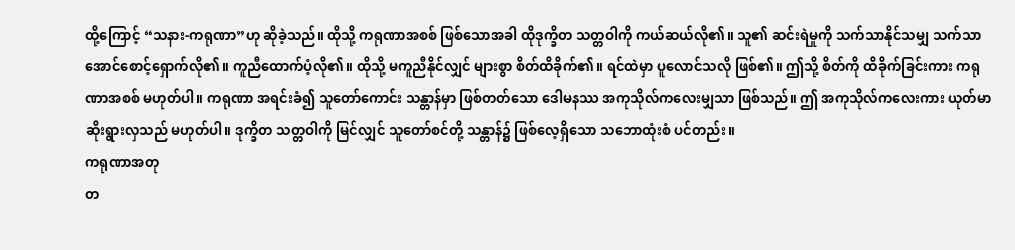ထို့ကြောင့် “သနား-ကရုဏာ”ဟု ဆိုခဲ့သည်။ ထိုသို့ ကရုဏာအစစ် ဖြစ်သောအခါ ထိုဒုက္ခိတ သတ္တဝါကို ကယ်ဆယ်လို၏။ သူ၏ ဆင်းရဲမှုကို သက်သာနိုင်သမျှ သက်သာအောင်စောင့်ရှောက်လို၏။ ကူညီထောက်ပံ့လို၏။ ထိုသို့ မကူညီနိုင်လျှင် များစွာ စိတ်ထိခိုက်၏။ ရင်ထဲမှာ ပူလောင်သလို ဖြစ်၏။ ဤသို့ စိတ်ကို ထိခိုက်ခြင်းကား ကရုဏာအစစ် မဟုတ်ပါ။ ကရုဏာ အရင်းခံ၍ သူတော်ကောင်း သန္တာန်မှာ ဖြစ်တတ်သော ဒေါမနဿ အကုသိုလ်ကလေးမျှသာ ဖြစ်သည်။ ဤ အကုသိုလ်ကလေးကား ယုတ်မာ ဆိုးရွားလှသည် မဟုတ်ပါ။ ဒုက္ခိတ သတ္တဝါကို မြင်လျှင် သူတော်စင်တို့ သန္တာန်၌ ဖြစ်လေ့ရှိသော သဘောထုံးစံ ပင်တည်း။
ကရုဏာအတု
တ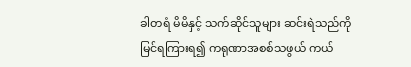ခါတရံ မိမိနှင့် သက်ဆိုင်သူများ ဆင်းရဲသည်ကို မြင်ရကြားရ၍ ကရုဏာအစစ်သဖွယ် ကယ်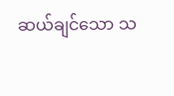ဆယ်ချင်သော သ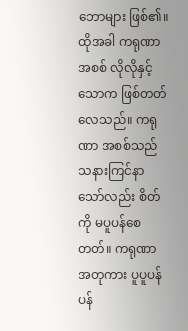ဘောများ ဖြစ်၏။ ထိုအခါ ကရုဏာ အစစ် လိုလိုနှင့် သောက ဖြစ်တတ်လေသည်။ ကရုဏာ အစစ်သည် သနားကြင်နာသော်လည်း စိတ်ကို မပူပန်စေတတ်။ ကရုဏာ အတုကား ပူပူပန်ပန်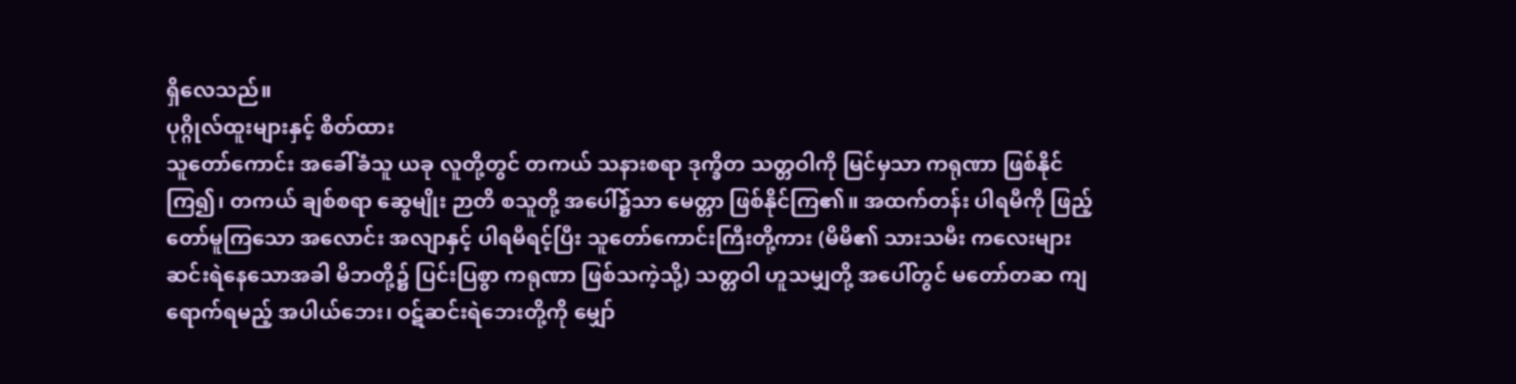ရှိလေသည်။
ပုဂ္ဂိုလ်ထူးများနှင့် စိတ်ထား
သူတော်ကောင်း အခေါ်ခံသူ ယခု လူတို့တွင် တကယ် သနားစရာ ဒုက္ခိတ သတ္တဝါကို မြင်မှသာ ကရုဏာ ဖြစ်နိုင်ကြ၍၊ တကယ် ချစ်စရာ ဆွေမျိုး ဉာတိ စသူတို့ အပေါ်၌သာ မေတ္တာ ဖြစ်နိုင်ကြ၏။ အထက်တန်း ပါရမီကို ဖြည့်တော်မူကြသော အလောင်း အလျာနှင့် ပါရမီရင့်ပြီး သူတော်ကောင်းကြီးတို့ကား (မိမိ၏ သားသမီး ကလေးများ ဆင်းရဲနေသောအခါ မိဘတို့၌ ပြင်းပြစွာ ကရုဏာ ဖြစ်သကဲ့သို့) သတ္တဝါ ဟူသမျှတို့ အပေါ်တွင် မတော်တဆ ကျရောက်ရမည့် အပါယ်ဘေး၊ ဝဋ်ဆင်းရဲဘေးတို့ကို မျှော်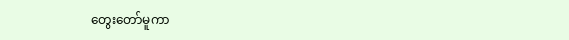တွေးတော်မူကာ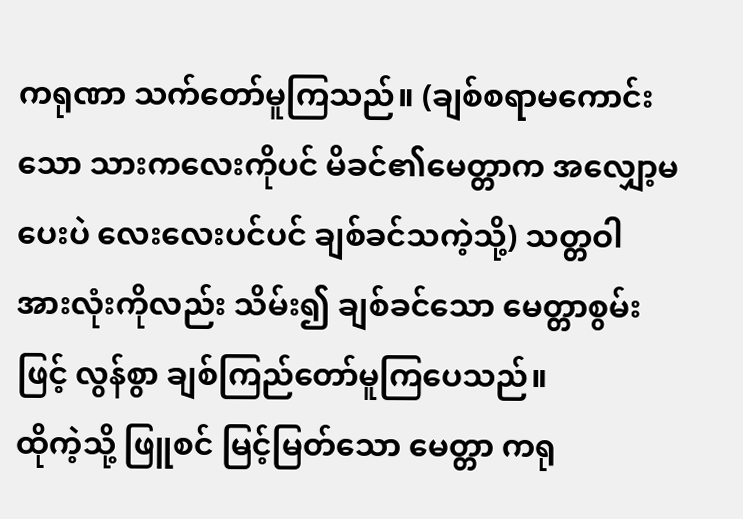ကရုဏာ သက်တော်မူကြသည်။ (ချစ်စရာမကောင်းသော သားကလေးကိုပင် မိခင်၏မေတ္တာက အလျှော့မပေးပဲ လေးလေးပင်ပင် ချစ်ခင်သကဲ့သို့) သတ္တဝါ အားလုံးကိုလည်း သိမ်း၍ ချစ်ခင်သော မေတ္တာစွမ်းဖြင့် လွန်စွာ ချစ်ကြည်တော်မူကြပေသည်။
ထိုကဲ့သို့ ဖြူစင် မြင့်မြတ်သော မေတ္တာ ကရု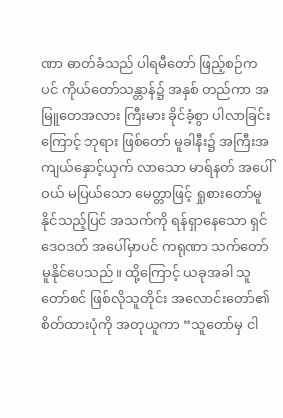ဏာ ဓာတ်ခံသည် ပါရမီတော် ဖြည့်စဉ်ကပင် ကိုယ်တော်သန္တာန်၌ အနှစ် တည်ကာ အမြူတေအလား ကြီးမား ခိုင်ခံ့စွာ ပါလာခြင်းကြောင့် ဘုရား ဖြစ်တော် မူခါနီး၌ အကြီးအကျယ်နှောင့်ယှက် လာသော မာရ်နတ် အပေါ်ဝယ် မပြယ်သော မေတ္တာဖြင့် ရှုစားတော်မူနိုင်သည့်ပြင် အသက်ကို ရန်ရှာနေသော ရှင်ဒေဝဒတ် အပေါ်မှာပင် ကရုဏာ သက်တော်မူနိုင်ပေသည်။ ထို့ကြောင့် ယခုအခါ သူတော်စင် ဖြစ်လိုသူတိုင်း အလောင်းတော်၏ စိတ်ထားပုံကို အတုယူကာ “သူတော်မှ ငါ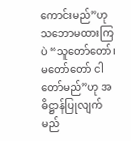ကောင်းမည်”ဟု သဘောမထားကြပဲ “သူတော်တော်၊ မတော်တော် ငါတော်မည်”ဟု အဓိဋ္ဌာန်ပြုလျက် မည်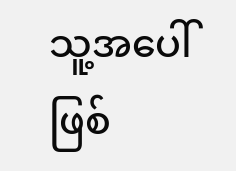သူ့အပေါ် ဖြစ်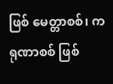ဖြစ် မေတ္တာစစ်၊ ကရုဏာစစ် ဖြစ်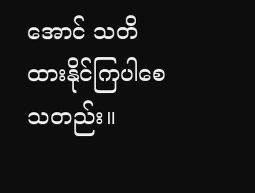အောင် သတိထားနိုင်ကြပါစေသတည်း။